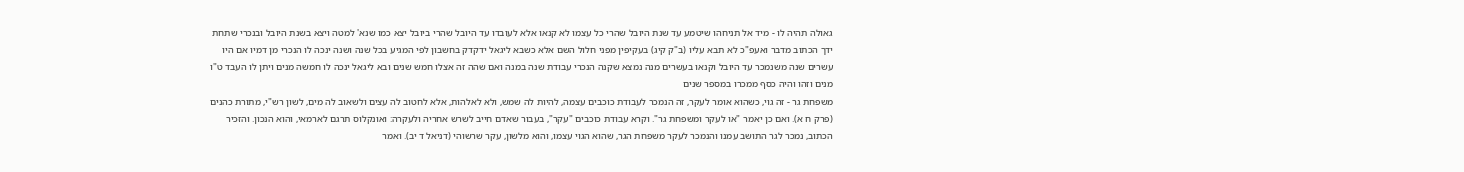גאולה תהיה לו - מיד אל תניחהו שיטמע עד שנת היובל שהרי כל עצמו לא קנאו אלא לעובדו עד היובל שהרי ביובל יצא כמו שנא' למטה ויצא בשנת היובל ובנכרי שתחת ידך הכתוב מדבר ואעפ"כ לא תבא עליו (ב"ק קיג) בעקיפין מפני חלול השם אלא כשבא ליגאל ידקדק בחשבון לפי המגיע בכל שנה ושנה ינכה לו הנכרי מן דמיו אם היו עשרים שנה משנמכר עד היובל וקנאו בעשרים מנה נמצא שקנה הנכרי עבודת שנה במנה ואם שהה זה אצלו חמש שנים ובא ליגאל ינכה לו חמשה מנים ויתן לו העבד ט"ו מנים וזהו והיה כסף ממכרו במספר שנים
משפחת גר - זה גוי, כשהוא אומר לעקר, זה הנמכר לעבודת כוכבים עצמה, להיות לה שמש, ולא לאלהות, אלא לחטוב לה עצים ולשאוב לה מים, לשון רש"י, מתורת כהנים (פרק ח א). ואם כן יאמר "או לעקר ומשפחת גר". וקרא עבודת כוכבים "עקר", בעבור שאדם חייב לשרש אחריה ולעקרה: ואונקלוס תרגם לארמאי, והוא הנכון. והזכיר הכתוב, נמכר לגר התושב עמנו והנמכר לעקר משפחת הגר, שהוא הגוי עצמו, והוא מלשון, עקר שרשוהי (דניאל ד יב). ואמר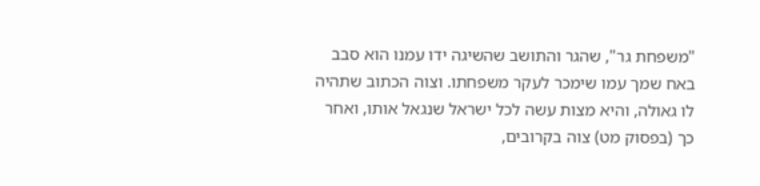"משפחת גר", שהגר והתושב שהשיגה ידו עמנו הוא סבב באח שמך עמו שימכר לעקר משפחתו. וצוה הכתוב שתהיה לו גאולה, והיא מצות עשה לכל ישראל שנגאל אותו, ואחר כך (בפסוק מט) צוה בקרובים,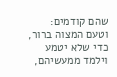שהם קודמים: וטעם המצוה ברור, כדי שלא יטמע וילמד ממעשיהם,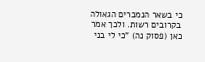כי בשאר הנמכרים הגאולה בקרובים רשות. ולכך אמר כאן (פסוק נה) "כי לי בני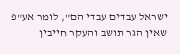ישראל עבדים עבדי הם", לומר אע"פ שאין הגר תושב והעקר חייבין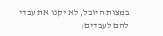במצות היובל, לא יקנו את עבדי להם לעבדים: